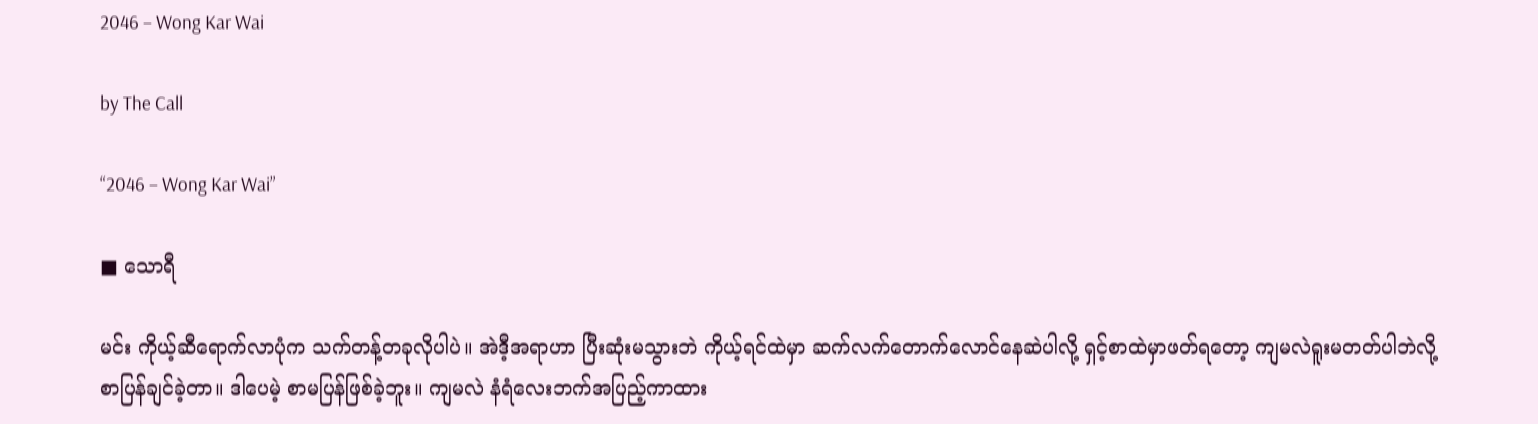2046 – Wong Kar Wai

by The Call

“2046 – Wong Kar Wai”

■ သောရီ

မင်း ကိုယ့်ဆီရောက်လာပုံက သက်တန့်တခုလိုပါပဲ။ အဲဒီ့အရာဟာ ပြီးဆုံးမသွားဘဲ ကိုယ့်ရင်ထဲမှာ ဆက်လက်တောက်လောင်နေဆဲပါလို့ ရှင့်စာထဲမှာဖတ်ရတော့ ကျမလဲရူးမတတ်ပါဘဲလို့ စာပြန်ချင်ခဲ့တာ။ ဒါပေမဲ့ စာမပြန်ဖြစ်ခဲ့ဘူး။ ကျမလဲ နံရံလေးဘက်အပြည့်ကာထား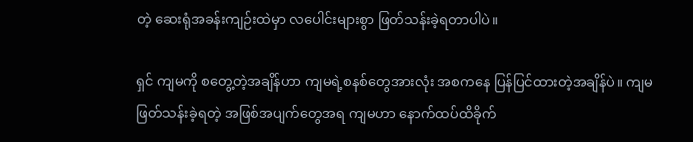တဲ့ ဆေးရုံအခန်းကျဉ်းထဲမှာ လပေါင်းများစွာ ဖြတ်သန်းခဲ့ရတာပါပဲ။

ရှင် ကျမကို စတွေ့တဲ့အချိန်ဟာ ကျမရဲ့စနစ်တွေအားလုံး အစကနေ ပြန်ပြင်ထားတဲ့အချိန်ပဲ။ ကျမဖြတ်သန်းခဲ့ရတဲ့ အဖြစ်အပျက်တွေအရ ကျမဟာ နောက်ထပ်ထိခိုက်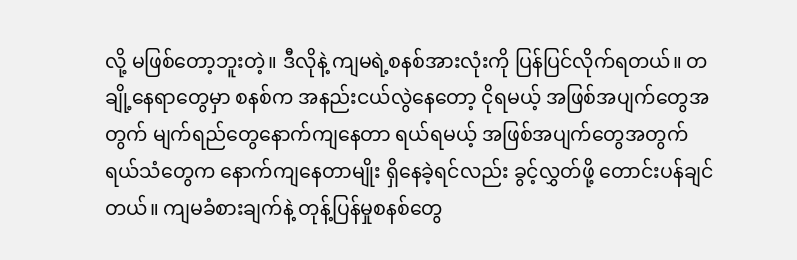လို့ မဖြစ်တော့ဘူးတဲ့။ ဒီလိုနဲ့ ကျမရဲ့စနစ်အားလုံးကို ပြန်ပြင်လိုက်ရတယ်။ တချို့နေရာတွေမှာ စနစ်က အနည်းငယ်လွဲနေတော့ ငိုရမယ့် အဖြစ်အပျက်တွေအတွက် မျက်ရည်တွေနောက်ကျနေတာ ရယ်ရမယ့် အဖြစ်အပျက်တွေအတွက် ရယ်သံတွေက နောက်ကျနေတာမျိုး ရှိနေခဲ့ရင်လည်း ခွင့်လွှတ်ဖို့ တောင်းပန်ချင်တယ်။ ကျမခံစားချက်နဲ့ တုန့်ပြန်မှုစနစ်တွေ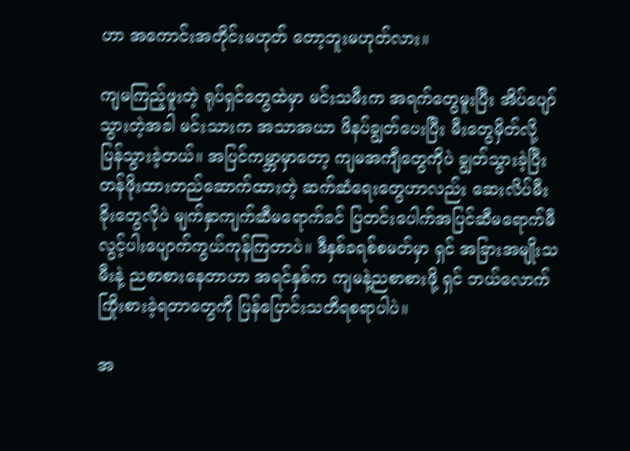ဟာ အကောင်းအတိုင်းမဟုတ် တော့ဘူးမဟုတ်လား။

ကျမကြည့်ဖူးတဲ့ ရုပ်ရှင်တွေထဲမှာ မင်းသမီးက အရက်တွေမူးပြီး အိပ်ပျော်သွားတဲ့အခါ မင်းသားက အသာအယာ ဖိနပ်ချွတ်ပေးပြီး မီးတွေမှိတ်လို့ ပြန်သွားခဲ့တယ်။ အပြင်ကမ္ဘာမှာတော့ ကျမအကျီတွေကိုပဲ ချွတ်သွားခဲ့ပြီး တန်ဖိုးထားတည်ဆောက်ထားတဲ့ ဆက်ဆံရေးတွေဟာလည်း ဆေးလိပ်မီးခိုးတွေလိုပဲ မျက်နှာကျက်ဆီမရောက်ခင် ပြတင်းပေါက်အပြင်ဆီမရောက်မီ လွင့်ပါးပျောက်ကွယ်ကုန်ကြတာပဲ။ ဒီနှစ်ခရစ်စမတ်မှာ ရှင် အခြားအမျိုးသမီးနဲ့ ညစာစားနေတာဟာ အရင်နှစ်က ကျမနဲ့ညစာစားဖို့ ရှင် ဘယ်လောက် ကြိုးစားခဲ့ရတာတွေကို ပြန်ပြောင်းသတိရစရာပါပဲ။

အ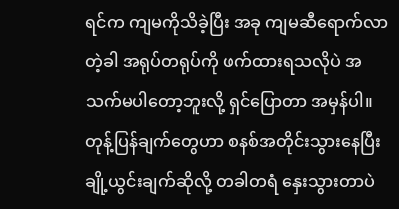ရင်က ကျမကိုသိခဲ့ပြီး အခု ကျမဆီရောက်လာတဲ့ခါ အရုပ်တရုပ်ကို ဖက်ထားရသလိုပဲ အသက်မပါတော့ဘူးလို့ ရှင်ပြောတာ အမှန်ပါ။ တုန့်ပြန်ချက်တွေဟာ စနစ်အတိုင်းသွားနေပြီး ချို့ယွင်းချက်ဆိုလို့ တခါတရံ နှေးသွားတာပဲ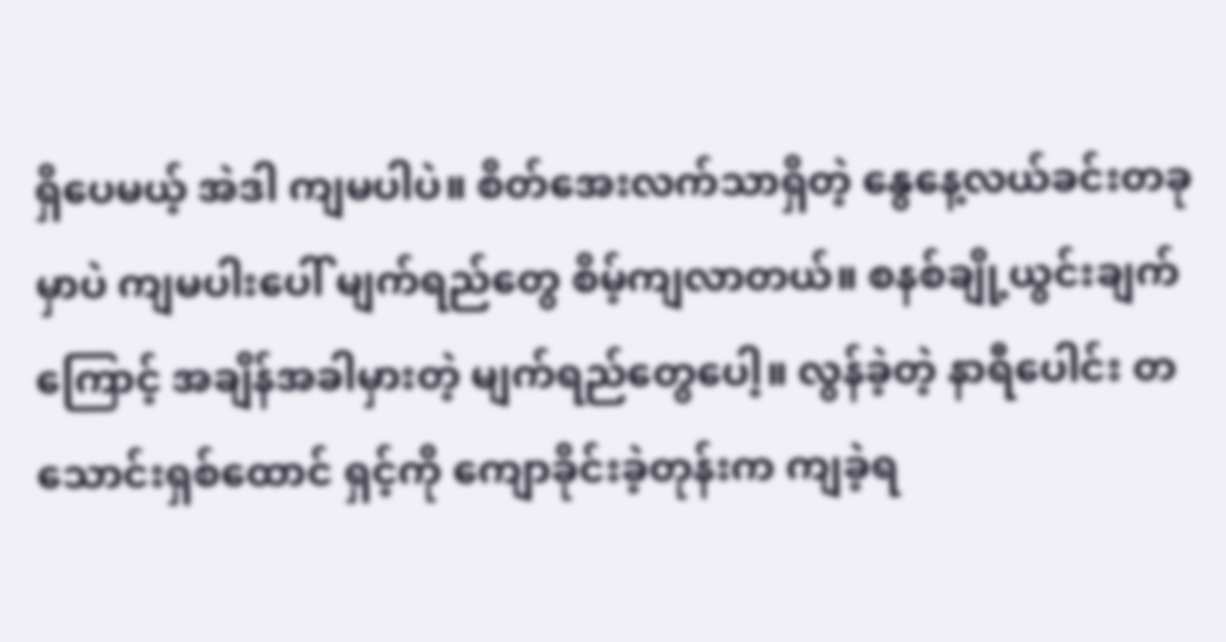ရှိပေမယ့် အဲဒါ ကျမပါပဲ။ စိတ်အေးလက်သာရှိတဲ့ နွေနေ့လယ်ခင်းတခုမှာပဲ ကျမပါးပေါ် မျက်ရည်တွေ စိမ့်ကျလာတယ်။ စနစ်ချို့ယွင်းချက်ကြောင့် အချိန်အခါမှားတဲ့ မျက်ရည်တွေပေါ့။ လွန်ခဲ့တဲ့ နာရီပေါင်း တသောင်းရှစ်ထောင် ရှင့်ကို ကျောခိုင်းခဲ့တုန်းက ကျခဲ့ရ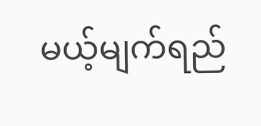မယ့်မျက်ရည်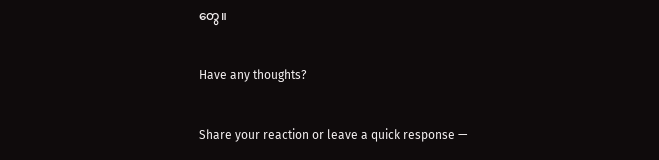တွေ။

Have any thoughts?

Share your reaction or leave a quick response —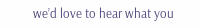we’d love to hear what you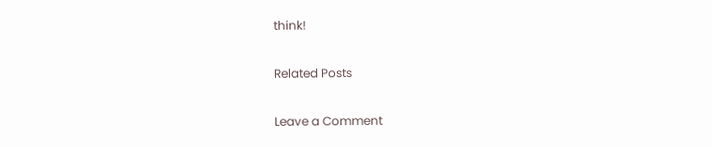think!

Related Posts

Leave a Comment